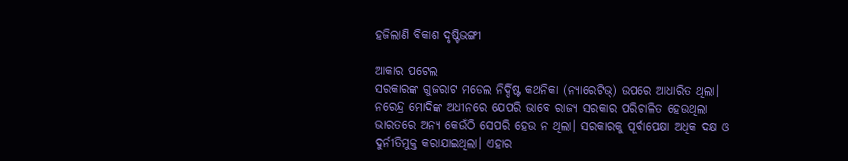ହଜିଲାଣି ବିକାଶ ଦୃଷ୍ଟିଭଙ୍ଗୀ

ଆକାର ପଟେଲ
ସରକାରଙ୍କ ଗୁଜରାଟ ମଡେଲ ନିର୍ଦ୍ଦିଷ୍ଟ କଥନିକା (ନ୍ୟାରେଟିଭ୍‌) ଉପରେ ଆଧାରିତ ଥିଲା। ନରେନ୍ଦ୍ର ମୋଦିଙ୍କ ଅଧୀନରେ ଯେପରି ଭାବେ ରାଜ୍ୟ ସରକାର ପରିଚାଳିତ ହେଉଥିଲା ଭାରତରେ ଅନ୍ୟ କେଉଁଠି ସେପରି ହେଉ ନ ଥିଲା। ସରକାରକୁ ପୂର୍ବାପେକ୍ଷା ଅଧିକ ଦକ୍ଷ ଓ ଦୁର୍ନୀତିମୁକ୍ତ କରାଯାଇଥିଲା। ଏହାର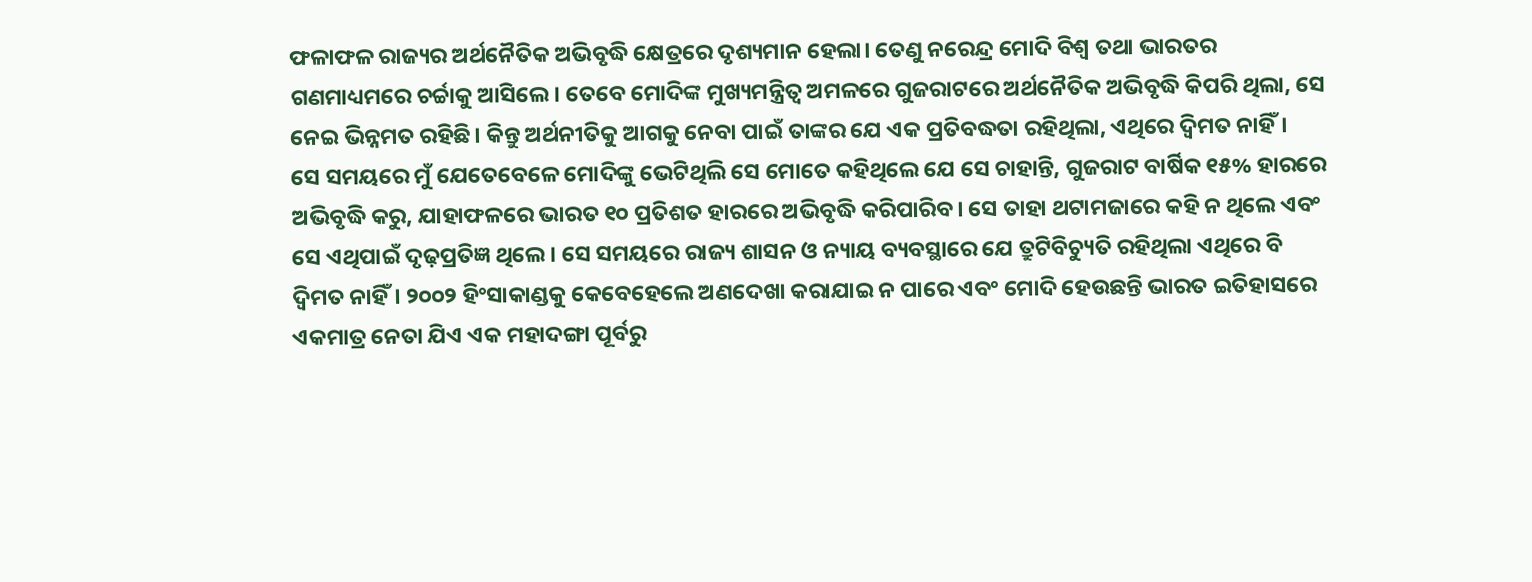ଫଳାଫଳ ରାଜ୍ୟର ଅର୍ଥନୈତିକ ଅଭିବୃଦ୍ଧି କ୍ଷେତ୍ରରେ ଦୃଶ୍ୟମାନ ହେଲା। ତେଣୁ ନରେନ୍ଦ୍ର ମୋଦି ବିଶ୍ୱ ତଥା ଭାରତର ଗଣମାଧ୍ୟମରେ ଚର୍ଚ୍ଚାକୁ ଆସିଲେ। ତେବେ ମୋଦିଙ୍କ ମୁଖ୍ୟମନ୍ତ୍ରିତ୍ୱ ଅମଳରେ ଗୁଜରାଟରେ ଅର୍ଥନୈତିକ ଅଭିବୃଦ୍ଧି କିପରି ଥିଲା, ସେ ନେଇ ଭିନ୍ନମତ ରହିଛି। କିନ୍ତୁ ଅର୍ଥନୀତିକୁ ଆଗକୁ ନେବା ପାଇଁ ତାଙ୍କର ଯେ ଏକ ପ୍ରତିବଦ୍ଧତା ରହିଥିଲା, ଏଥିରେ ଦ୍ୱିମତ ନାହିଁ।
ସେ ସମୟରେ ମୁଁ ଯେତେବେଳେ ମୋଦିଙ୍କୁ ଭେଟିଥିଲି ସେ ମୋତେ କହିଥିଲେ ଯେ ସେ ଚାହାନ୍ତି, ଗୁଜରାଟ ବାର୍ଷିକ ୧୫% ହାରରେ ଅଭିବୃଦ୍ଧି କରୁ, ଯାହାଫଳରେ ଭାରତ ୧୦ ପ୍ରତିଶତ ହାରରେ ଅଭିବୃଦ୍ଧି କରିପାରିବ। ସେ ତାହା ଥଟାମଜାରେ କହି ନ ଥିଲେ ଏବଂ ସେ ଏଥିପାଇଁ ଦୃଢ଼ପ୍ରତିଜ୍ଞ ଥିଲେ। ସେ ସମୟରେ ରାଜ୍ୟ ଶାସନ ଓ ନ୍ୟାୟ ବ୍ୟବସ୍ଥାରେ ଯେ ତ୍ରୁଟିବିଚ୍ୟୁତି ରହିଥିଲା ଏଥିରେ ବି ଦ୍ୱିମତ ନାହିଁ। ୨୦୦୨ ହିଂସାକାଣ୍ଡକୁ କେବେହେଲେ ଅଣଦେଖା କରାଯାଇ ନ ପାରେ ଏବଂ ମୋଦି ହେଉଛନ୍ତି ଭାରତ ଇତିହାସରେ ଏକମାତ୍ର ନେତା ଯିଏ ଏକ ମହାଦଙ୍ଗା ପୂର୍ବରୁ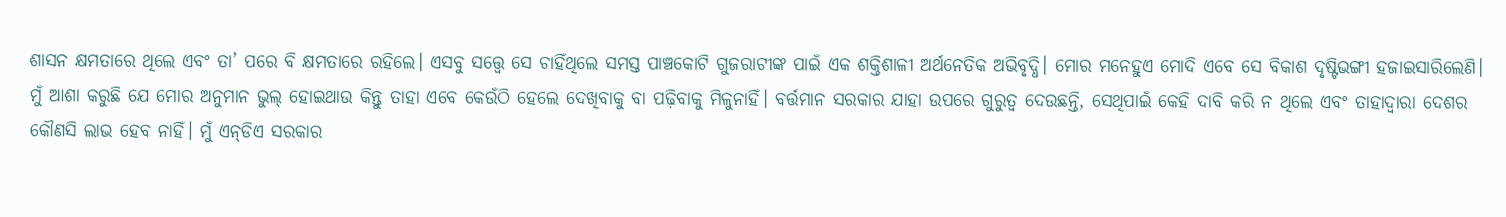ଶାସନ କ୍ଷମତାରେ ଥିଲେ ଏବଂ ତା’ ପରେ ବି କ୍ଷମତାରେ ରହିଲେ। ଏସବୁ ସତ୍ତ୍ୱେ ସେ ଚାହିଁଥିଲେ ସମସ୍ତ ପାଞ୍ଚକୋଟି ଗୁଜରାଟୀଙ୍କ ପାଇଁ ଏକ ଶକ୍ତିଶାଳୀ ଅର୍ଥନେତିକ ଅଭିବୃଦ୍ଧି। ମୋର ମନେହୁଏ ମୋଦି ଏବେ ସେ ବିକାଶ ଦୃଷ୍ଟିଭଙ୍ଗୀ ହଜାଇସାରିଲେଣି।
ମୁଁ ଆଶା କରୁଛି ଯେ ମୋର ଅନୁମାନ ଭୁଲ୍‌ ହୋଇଥାଉ କିନ୍ତୁ ତାହା ଏବେ କେଉଁଠି ହେଲେ ଦେଖିବାକୁ ବା ପଢ଼ିବାକୁ ମିଳୁନାହିଁ। ବର୍ତ୍ତମାନ ସରକାର ଯାହା ଉପରେ ଗୁରୁତ୍ୱ ଦେଉଛନ୍ତି, ସେଥିପାଇଁ କେହି ଦାବି କରି ନ ଥିଲେ ଏବଂ ତାହାଦ୍ୱାରା ଦେଶର କୌଣସି ଲାଭ ହେବ ନାହିଁ। ମୁଁ ଏନ୍‌ଡିଏ ସରକାର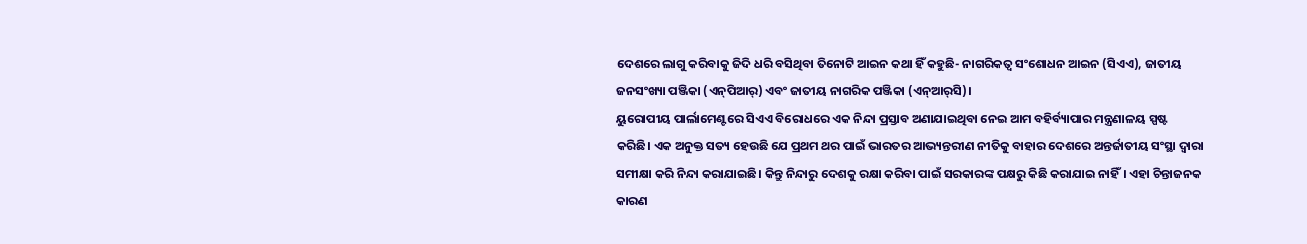ଦେଶରେ ଲାଗୁ କରିବାକୁ ଜିଦି ଧରି ବସିଥିବା ତିନୋଟି ଆଇନ କଥା ହିଁ କହୁଛି- ନାଗରିକତ୍ୱ ସଂଶୋଧନ ଆଇନ (ସିଏଏ), ଜାତୀୟ ଜନସଂଖ୍ୟା ପଞ୍ଜିକା (ଏନ୍‌ପିଆର୍‌) ଏବଂ ଜାତୀୟ ନାଗରିକ ପଞ୍ଜିକା (ଏନ୍‌ଆର୍‌ସି)।
ୟୁରୋପୀୟ ପାର୍ଲାମେଣ୍ଟରେ ସିଏଏ ବିରୋଧରେ ଏକ ନିନ୍ଦା ପ୍ରସ୍ତାବ ଅଣାଯାଇଥିବା ନେଇ ଆମ ବହିର୍ବ୍ୟାପାର ମନ୍ତ୍ରଣାଳୟ ସ୍ପଷ୍ଟ କରିଛି। ଏକ ଅନୁକ୍ତ ସତ୍ୟ ହେଉଛି ଯେ ପ୍ରଥମ ଥର ପାଇଁ ଭାରତର ଆଭ୍ୟନ୍ତରୀଣ ନୀତିକୁ ବାହାର ଦେଶରେ ଅନ୍ତର୍ଜାତୀୟ ସଂସ୍ଥା ଦ୍ୱାରା ସମୀକ୍ଷା କରି ନିନ୍ଦା କରାଯାଇଛି। କିନ୍ତୁ ନିନ୍ଦାରୁ ଦେଶକୁ ରକ୍ଷା କରିବା ପାଇଁ ସରକାରଙ୍କ ପକ୍ଷରୁ କିଛି କରାଯାଇ ନାହିଁ। ଏହା ଚିନ୍ତାଜନକ କାରଣ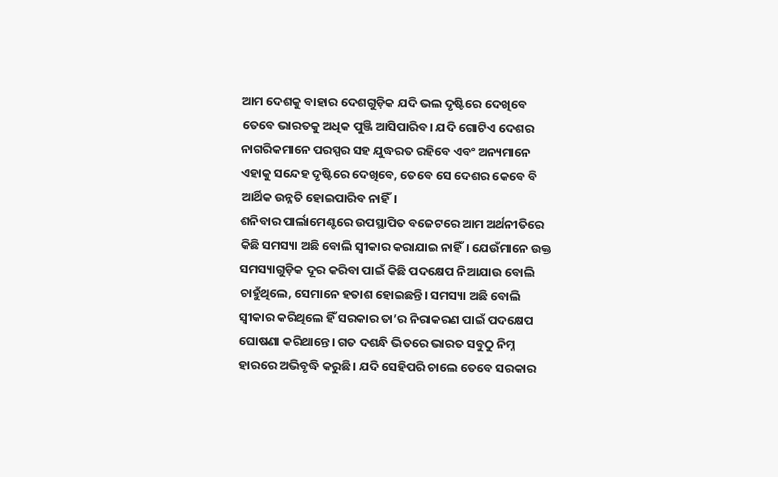ଆମ ଦେଶକୁ ବାହାର ଦେଶଗୁଡ଼ିକ ଯଦି ଭଲ ଦୃଷ୍ଟିରେ ଦେଖିବେ ତେବେ ଭାରତକୁ ଅଧିକ ପୁଞ୍ଜି ଆସିପାରିବ। ଯଦି ଗୋଟିଏ ଦେଶର ନାଗରିକମାନେ ପରସ୍ପର ସହ ଯୁଦ୍ଧରତ ରହିବେ ଏବଂ ଅନ୍ୟମାନେ ଏହାକୁ ସନ୍ଦେହ ଦୃଷ୍ଟିରେ ଦେଖିବେ, ତେବେ ସେ ଦେଶର କେବେ ବି ଆର୍ଥିକ ଉନ୍ନତି ହୋଇପାରିବ ନାହିଁ।
ଶନିବାର ପାର୍ଲାମେଣ୍ଟରେ ଉପସ୍ଥାପିତ ବଜେଟରେ ଆମ ଅର୍ଥନୀତିରେ କିଛି ସମସ୍ୟା ଅଛି ବୋଲି ସ୍ବୀକାର କରାଯାଇ ନାହିଁ। ଯେଉଁମାନେ ଉକ୍ତ ସମସ୍ୟାଗୁଡ଼ିକ ଦୂର କରିବା ପାଇଁ କିଛି ପଦକ୍ଷେପ ନିଆଯାଉ ବୋଲି ଚାହୁଁଥିଲେ, ସେମାନେ ହତାଶ ହୋଇଛନ୍ତି। ସମସ୍ୟା ଅଛି ବୋଲି ସ୍ବୀକାର କରିଥିଲେ ହିଁ ସରକାର ତା’ର ନିରାକରଣ ପାଇଁ ପଦକ୍ଷେପ ଘୋଷଣା କରିଥାନ୍ତେ। ଗତ ଦଶନ୍ଧି ଭିତରେ ଭାରତ ସବୁଠୁ ନିମ୍ନ ହାରରେ ଅଭିବୃଦ୍ଧି କରୁଛି। ଯଦି ସେହିପରି ଚାଲେ ତେବେ ସରକାର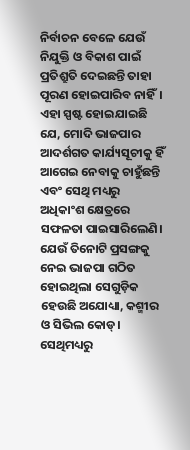ନିର୍ବାଚନ ବେଳେ ଯେଉଁ ନିଯୁକ୍ତି ଓ ବିକାଶ ପାଇଁ ପ୍ରତିଶ୍ରୁତି ଦେଇଛନ୍ତି ତାହା ପୂରଣ ହୋଇପାରିବ ନାହିଁ।
ଏହା ସ୍ପଷ୍ଟ ହୋଇଯାଇଛି ଯେ, ମୋଦି ଭାଜପାର ଆଦର୍ଶଗତ କାର୍ଯ୍ୟସୂଚୀକୁ ହିଁ ଆଗେଇ ନେବାକୁ ଚାହୁଁଛନ୍ତି ଏବଂ ସେଥି ମଧ୍ୟରୁ ଅଧିକାଂଶ କ୍ଷେତ୍ରରେ ସଫଳତା ପାଇସାରିଲେଣି। ଯେଉଁ ତିନୋଟି ପ୍ରସଙ୍ଗକୁ ନେଇ ଭାଜପା ଗଠିତ ହୋଇଥିଲା ସେଗୁଡ଼ିକ ହେଉଛି ଅଯୋଧ୍ୟା, କଶ୍ମୀର ଓ ସିଭିଲ କୋଡ୍‌। ସେଥିମଧ୍ୟରୁ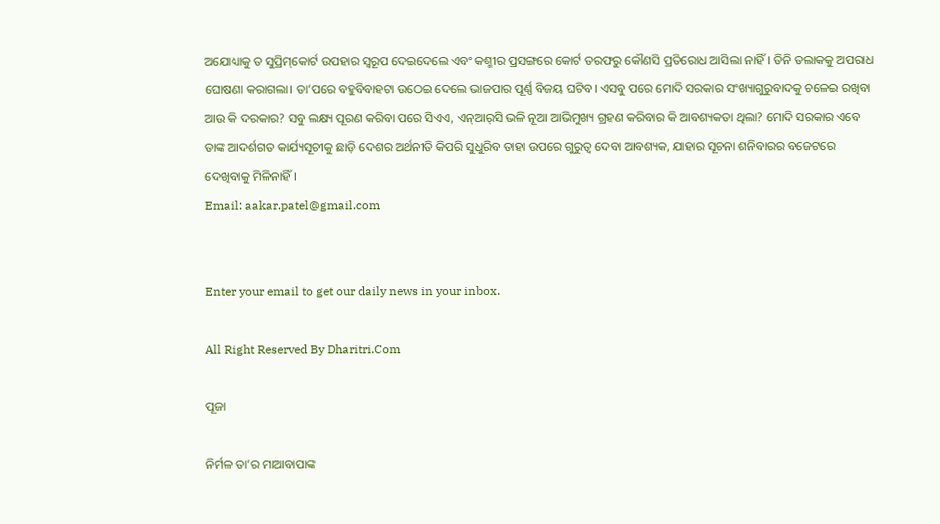ଅଯୋଧ୍ୟାକୁ ତ ସୁପ୍ରିମ୍‌କୋର୍ଟ ଉପହାର ସ୍ବରୂପ ଦେଇଦେଲେ ଏବଂ କଶ୍ମୀର ପ୍ରସଙ୍ଗରେ କୋର୍ଟ ତରଫରୁ କୌଣସି ପ୍ରତିରୋଧ ଆସିଲା ନାହିଁ। ତିନି ତଲାକକୁ ଅପରାଧ ଘୋଷଣା କରାଗଲା। ତା’ପରେ ବହୁବିବାହଟା ଉଠେଇ ଦେଲେ ଭାଜପାର ପୂର୍ଣ୍ଣ ବିଜୟ ଘଟିବ। ଏସବୁ ପରେ ମୋଦି ସରକାର ସଂଖ୍ୟାଗୁରୁବାଦକୁ ଚଳେଇ ରଖିବା ଆଉ କି ଦରକାର? ସବୁ ଲକ୍ଷ୍ୟ ପୂରଣ କରିବା ପରେ ସିଏଏ, ଏନ୍‌ଆର୍‌ସି ଭଳି ନୂଆ ଆଭିମୁଖ୍ୟ ଗ୍ରହଣ କରିବାର କି ଆବଶ୍ୟକତା ଥିଲା? ମୋଦି ସରକାର ଏବେ ତାଙ୍କ ଆଦର୍ଶଗତ କାର୍ଯ୍ୟସୂଚୀକୁ ଛାଡ଼ି ଦେଶର ଅର୍ଥନୀତି କିପରି ସୁଧୁରିବ ତାହା ଉପରେ ଗୁରୁତ୍ୱ ଦେବା ଆବଶ୍ୟକ, ଯାହାର ସୂଚନା ଶନିବାରର ବଜେଟରେ ଦେଖିବାକୁ ମିଳିନାହିଁ।
Email: aakar.patel@gmail.com


Enter your email to get our daily news in your inbox.

All Right Reserved By Dharitri.Com

ପୂଜା

ନିର୍ମଳ ତା’ର ମାଆବାପାଙ୍କ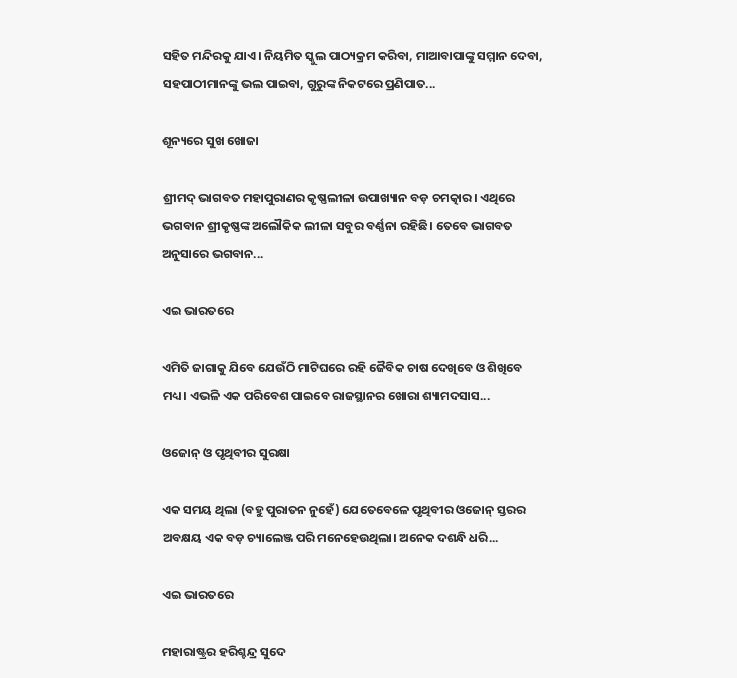ସହିତ ମନ୍ଦିରକୁ ଯାଏ। ନିୟମିତ ସ୍କୁଲ ପାଠ୍ୟକ୍ରମ କରିବା, ମାଆବାପାଙ୍କୁ ସମ୍ମାନ ଦେବା, ସହପାଠୀମାନଙ୍କୁ ଭଲ ପାଇବା, ଗୁରୁଙ୍କ ନିକଟରେ ପ୍ରଣିପାତ...

ଶୂନ୍ୟରେ ସୁଖ ଖୋଜା

ଶ୍ରୀମଦ୍‌ ଭାଗବତ ମହାପୁରାଣର କୃଷ୍ଣଲୀଳା ଉପାଖ୍ୟାନ ବଡ଼ ଚମତ୍କାର। ଏଥିରେ ଭଗବାନ ଶ୍ରୀକୃଷ୍ଣଙ୍କ ଅଲୌକିକ ଲୀଳା ସବୁର ବର୍ଣ୍ଣନା ରହିଛି। ତେବେ ଭାଗବତ ଅନୁସାରେ ଭଗବାନ...

ଏଇ ଭାରତରେ

ଏମିତି ଜାଗାକୁ ଯିବେ ଯେଉଁଠି ମାଟିଘରେ ରହି ଜୈବିକ ଚାଷ ଦେଖିବେ ଓ ଶିଖିବେ ମଧ୍ୟ। ଏଭଳି ଏକ ପରିବେଶ ପାଇବେ ରାଜସ୍ଥାନର ଖୋରା ଶ୍ୟାମଦସାସ...

ଓଜୋନ୍‌ ଓ ପୃଥିବୀର ସୁରକ୍ଷା

ଏକ ସମୟ ଥିଲା (ବହୁ ପୁରାତନ ନୁହେଁ) ଯେତେବେଳେ ପୃଥିବୀର ଓଜୋନ୍‌ ସ୍ତରର ଅବକ୍ଷୟ ଏକ ବଡ଼ ଚ୍ୟାଲେଞ୍ଜ ପରି ମନେହେଉଥିଲା। ଅନେକ ଦଶନ୍ଧି ଧରି...

ଏଇ ଭାରତରେ

ମହାରାଷ୍ଟ୍ରର ହରିଶ୍ଚନ୍ଦ୍ର ସୁଦେ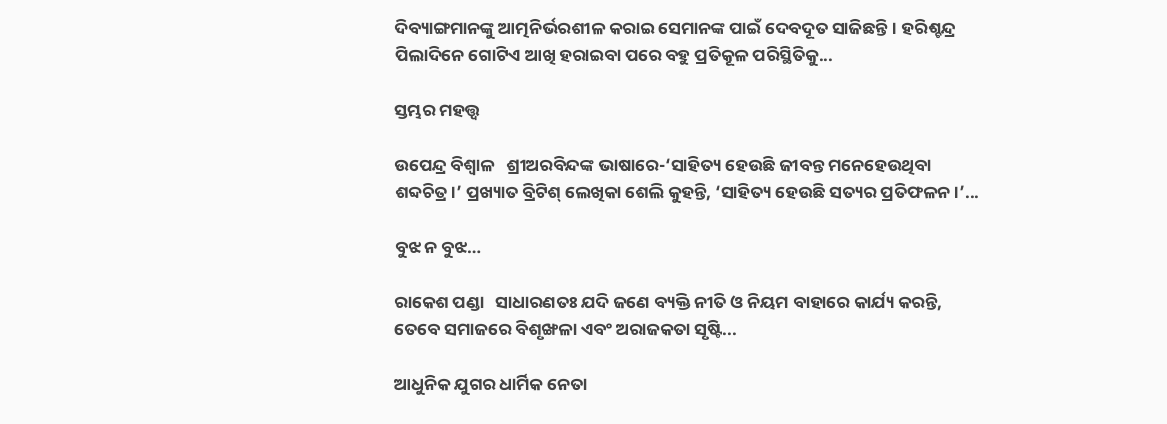ଦିବ୍ୟାଙ୍ଗମାନଙ୍କୁ ଆତ୍ମନିର୍ଭରଶୀଳ କରାଇ ସେମାନଙ୍କ ପାଇଁ ଦେବଦୂତ ସାଜିଛନ୍ତି। ହରିଶ୍ଚନ୍ଦ୍ର ପିଲାଦିନେ ଗୋଟିଏ ଆଖି ହରାଇବା ପରେ ବହୁ ପ୍ରତିକୂଳ ପରିସ୍ଥିତିକୁ...

ସ୍ତମ୍ଭର ମହତ୍ତ୍ୱ

ଉପେନ୍ଦ୍ର ବିଶ୍ୱାଳ   ଶ୍ରୀଅରବିନ୍ଦଙ୍କ ଭାଷାରେ-‘ସାହିତ୍ୟ ହେଉଛି ଜୀବନ୍ତ ମନେହେଉଥିବା ଶବ୍ଦଚିତ୍ର।’ ପ୍ରଖ୍ୟାତ ବ୍ରିଟିଶ୍‌ ଲେଖିକା ଶେଲି କୁହନ୍ତି, ‘ସାହିତ୍ୟ ହେଉଛି ସତ୍ୟର ପ୍ରତିଫଳନ ।’...

ବୁଝ ନ ବୁଝ…

ରାକେଶ ପଣ୍ଡା   ସାଧାରଣତଃ ଯଦି ଜଣେ ବ୍ୟକ୍ତି ନୀତି ଓ ନିୟମ ବାହାରେ କାର୍ଯ୍ୟ କରନ୍ତି, ତେବେ ସମାଜରେ ବିଶୃଙ୍ଖଳା ଏବଂ ଅରାଜକତା ସୃଷ୍ଟି...

ଆଧୁନିକ ଯୁଗର ଧାର୍ମିକ ନେତା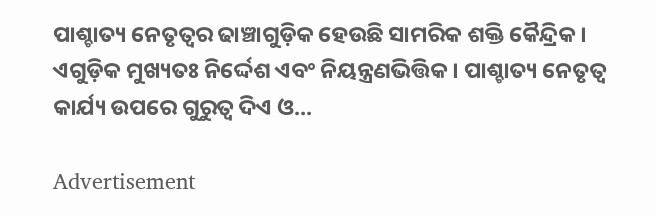ପାଶ୍ଚାତ୍ୟ ନେତୃତ୍ୱର ଢାଞ୍ଚାଗୁଡ଼ିକ ହେଉଛି ସାମରିକ ଶକ୍ତି କୈନ୍ଦ୍ରିକ। ଏଗୁଡ଼ିକ ମୁଖ୍ୟତଃ ନିର୍ଦ୍ଦେଶ ଏବଂ ନିୟନ୍ତ୍ରଣଭିତ୍ତିକ। ପାଶ୍ଚାତ୍ୟ ନେତୃତ୍ୱ କାର୍ଯ୍ୟ ଉପରେ ଗୁରୁତ୍ୱ ଦିଏ ଓ...

Advertisement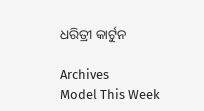ଧରିତ୍ରୀ କାର୍ଟୁନ

Archives
Model This Week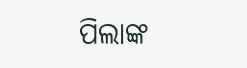ପିଲାଙ୍କ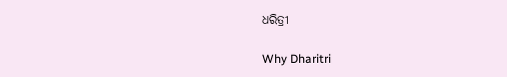ଧରିତ୍ରୀ

Why Dharitri